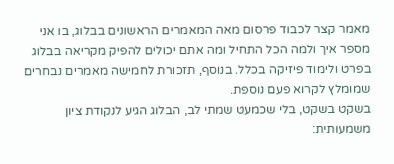מאמר קצר לכבוד פרסום מאה המאמרים הראשונים בבלוג, בו אני מספר איך ולמה הכל התחיל ומה אתם יכולים להפיק מקריאה בבלוג בפרט ולימוד פיזיקה בכלל. בנוסף, תזכורת לחמישה מאמרים נבחרים שמומלץ לקרוא פעם נוספת.
בשקט בשקט, בלי שכמעט שמתי לב, הבלוג הגיע לנקודת ציון משמעותית: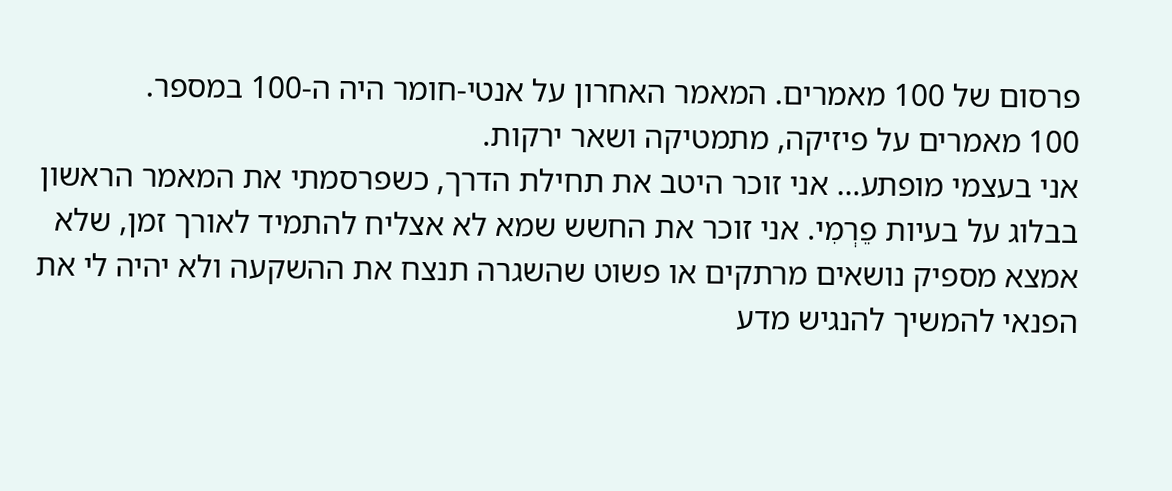פרסום של 100 מאמרים. המאמר האחרון על אנטי-חומר היה ה-100 במספר.
100 מאמרים על פיזיקה, מתמטיקה ושאר ירקות.
אני בעצמי מופתע… אני זוכר היטב את תחילת הדרך, כשפרסמתי את המאמר הראשון בבלוג על בעיות פֵרְמִי. אני זוכר את החשש שמא לא אצליח להתמיד לאורך זמן, שלא אמצא מספיק נושאים מרתקים או פשוט שהשגרה תנצח את ההשקעה ולא יהיה לי את הפנאי להמשיך להנגיש מדע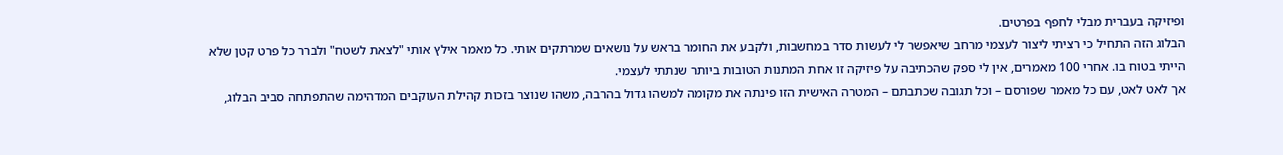ופיזיקה בעברית מבלי לחפף בפרטים.
הבלוג הזה התחיל כי רציתי ליצור לעצמי מרחב שיאפשר לי לעשות סדר במחשבות, ולקבע את החומר בראש על נושאים שמרתקים אותי. כל מאמר אילץ אותי "לצאת לשטח" ולברר כל פרט קטן שלא הייתי בטוח בו. אחרי 100 מאמרים, אין לי ספק שהכתיבה על פיזיקה זו אחת המתנות הטובות ביותר שנתתי לעצמי.
אך לאט לאט, עם כל מאמר שפורסם – וכל תגובה שכתבתם – המטרה האישית הזו פינתה את מקומה למשהו גדול בהרבה, משהו שנוצר בזכות קהילת העוקבים המדהימה שהתפתחה סביב הבלוג,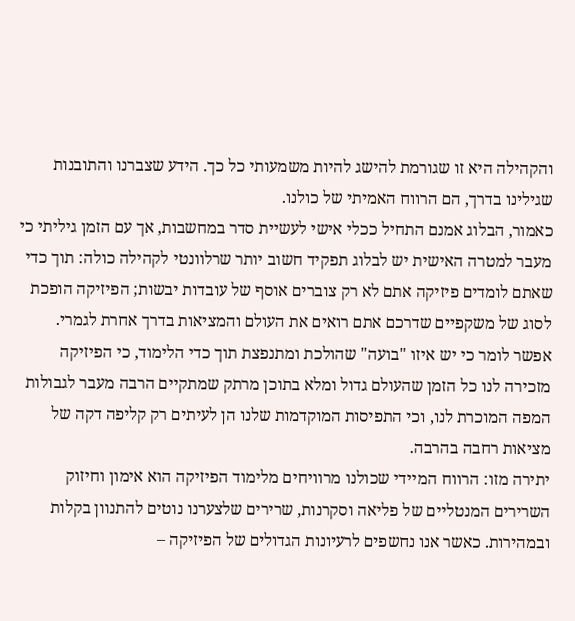והקהילה היא זו שגורמת להישג להיות משמעותי כל כך. הידע שצברנו והתובנות שגילינו בדרך, הם הרווח האמיתי של כולנו.
כאמור, הבלוג אמנם התחיל ככלי אישי לעשיית סדר במחשבות, אך עם הזמן גיליתי כי מעבר למטרה האישית יש לבלוג תפקיד חשוב יותר שרלוונטי לקהילה כולה: תוך כדי שאתם לומדים פיזיקה אתם לא רק צוברים אוסף של עובדות יבשות; הפיזיקה הופכת לסוג של משקפיים שדרכם אתם רואים את העולם והמציאות בדרך אחרת לגמרי.
אפשר לומר כי יש איזו "בועה" שהולכת ומתנפצת תוך כדי הלימוד, כי הפיזיקה מזכירה לנו כל הזמן שהעולם גדול ומלא בתוכן מרתק שמתקיים הרבה מעבר לגבולות המפה המוכרת לנו, וכי התפיסות המוקדמות שלנו הן לעיתים רק קליפה דקה של מציאות רחבה בהרבה.
יתירה מזו: הרווח המיידי שכולנו מרוויחים מלימוד הפיזיקה הוא אימון וחיזוק השרירים המנטליים של פליאה וסקרנות, שרירים שלצערנו נוטים להתנוון בקלות ובמהירות. כאשר אנו נחשפים לרעיונות הגדולים של הפיזיקה –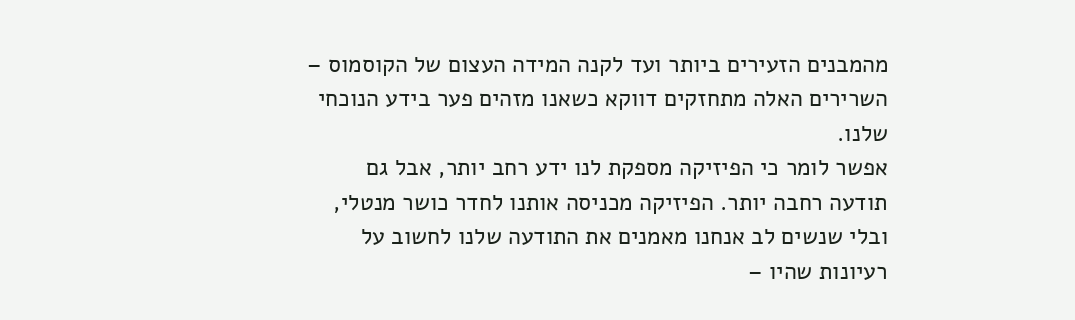מהמבנים הזעירים ביותר ועד לקנה המידה העצום של הקוסמוס – השרירים האלה מתחזקים דווקא כשאנו מזהים פער בידע הנוכחי שלנו.
אפשר לומר כי הפיזיקה מספקת לנו ידע רחב יותר, אבל גם תודעה רחבה יותר. הפיזיקה מכניסה אותנו לחדר כושר מנטלי, ובלי שנשים לב אנחנו מאמנים את התודעה שלנו לחשוב על רעיונות שהיו –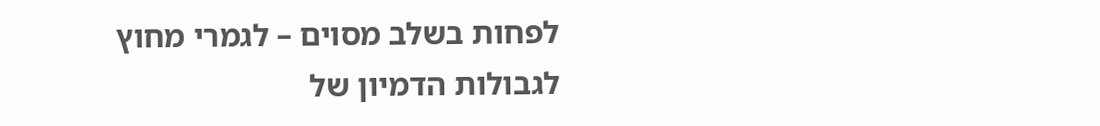לפחות בשלב מסוים – לגמרי מחוץ לגבולות הדמיון של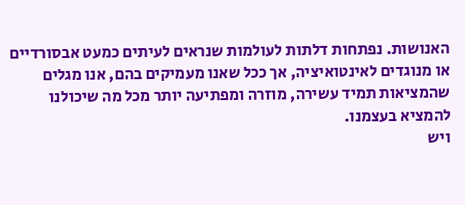האנושות. נפתחות דלתות לעולמות שנראים לעיתים כמעט אבסורדיים או מנוגדים לאינטואיציה, אך ככל שאנו מעמיקים בהם, אנו מגלים שהמציאות תמיד עשירה, מוזרה ומפתיעה יותר מכל מה שיכולנו להמציא בעצמנו.
ויש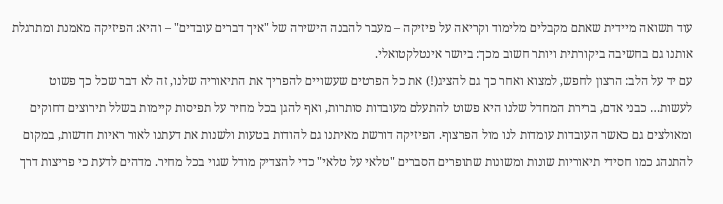עוד תשואה מיידית שאתם מקבלים מלימוד וקריאה על פיזיקה – מעבר להבנה הישירה של "איך דברים עובדים" – והיא: הפיזיקה מאמנת ומתרגלת אותנו גם בחשיבה ביקורתית ויותר חשוב מכך: ביושר אינטלקטואלי.
עם יד על הלב: הרצון לחפש, למצוא ואחר כך גם להציג(!) את כל הפרטים שעשויים להפריך את התיאוריה שלנו, זה לא דבר שכל כך פשוט לעשות… כבני אדם, ברירת המחדל שלנו היא פשוט להתעלם מעובדות סותרות, ואף להגן בכל מחיר על תפיסות קיימות בשלל תירוצים דחוקים ומאולצים גם כאשר העובדות עומדות לנו מול הפרצוף. הפיזיקה דורשת מאיתנו גם להודות בטעות ולשנות את דעתנו לאור ראיות חדשות, במקום להתנהג כמו חסידי תיאוריות שונות ומשונות שתופרים הסברים "טלאי על טלאי" כדי להצדיק מודל שגוי בכל מחיר. מדהים לדעת כי פריצות דרך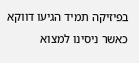בפיזיקה תמיד הגיעו דווקא כאשר ניסינו למצוא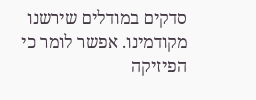סדקים במודלים שירשנו מקודמינו. אפשר לומר כי הפיזיקה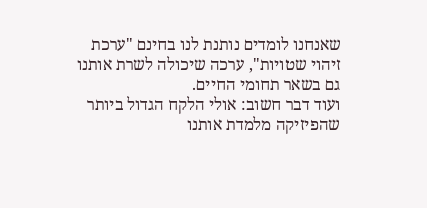שאנחנו לומדים נותנת לנו בחינם "ערכת זיהוי שטויות", ערכה שיכולה לשרת אותנו גם בשאר תחומי החיים.
ועוד דבר חשוב: אולי הלקח הגדול ביותר שהפיזיקה מלמדת אותנו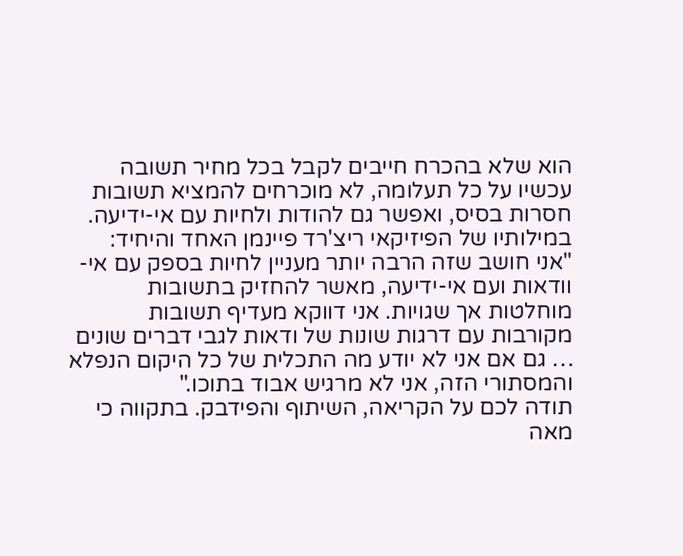הוא שלא בהכרח חייבים לקבל בכל מחיר תשובה עכשיו על כל תעלומה, לא מוכרחים להמציא תשובות חסרות בסיס, ואפשר גם להודות ולחיות עם אי-ידיעה. במילותיו של הפיזיקאי ריצ'רד פיינמן האחד והיחיד:
"אני חושב שזה הרבה יותר מעניין לחיות בספק עם אי-וודאות ועם אי-ידיעה, מאשר להחזיק בתשובות מוחלטות אך שגויות. אני דווקא מעדיף תשובות מקורבות עם דרגות שונות של ודאות לגבי דברים שונים … גם אם אני לא יודע מה התכלית של כל היקום הנפלא והמסתורי הזה, אני לא מרגיש אבוד בתוכו."
תודה לכם על הקריאה, השיתוף והפידבק. בתקווה כי מאה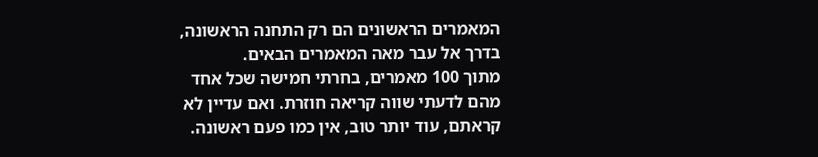המאמרים הראשונים הם רק התחנה הראשונה, בדרך אל עבר מאה המאמרים הבאים.
מתוך 100 מאמרים, בחרתי חמישה שכל אחד מהם לדעתי שווה קריאה חוזרת. ואם עדיין לא קראתם, עוד יותר טוב, אין כמו פעם ראשונה.